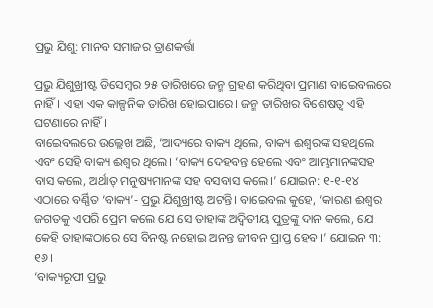ପ୍ରଭୁ ଯିଶୁ: ମାନବ ସମାଜର ତ୍ରାଣକର୍ତ୍ତା

ପ୍ରଭୁ ଯିଶୁଖ୍ରୀଷ୍ଟ ଡିସେମ୍ବର ୨୫ ତାରିଖରେ ଜନ୍ମ ଗ୍ରହଣ କରିଥିବା ପ୍ରମାଣ ବାଇ‌େ‌ବଲରେ ନାହିଁ। ଏହା ଏକ କାଳ୍ପନିକ ତାରିଖ ହୋଇପାରେ। ଜନ୍ମ ତାରିଖର ବିଶେଷତ୍ବ ଏହି ଘଟଣାରେ ନାହିଁ।
ବାଇ‌େ‌ବଲରେ ଉଲ୍ଲେଖ ଅଛି, ‘ଆଦ୍ୟରେ ବାକ୍ୟ ଥିଲେ, ବାକ୍ୟ ଈଶ୍ବରଙ୍କ ସହଥିଲେ ଏବଂ ସେହି ବାକ୍ୟ ଈଶ୍ବର ଥିଲେ। ‘ବାକ୍ୟ ଦେହବନ୍ତ ହେଲେ ଏବଂ ଆମ୍ଭମାନଙ୍କସହ ବାସ କଲେ, ଅର୍ଥାତ୍‌ ମନୁଷ୍ୟମାନଙ୍କ ସହ ବସବାସ କଲେ।’ ଯୋଇନ: ୧-୧-୧୪ ଏଠାରେ ବର୍ଣ୍ଣିତ ‘ବାକ୍ୟ’- ପ୍ରଭୁ ଯିଶୁଖ୍ରୀଷ୍ଟ ଅଟନ୍ତି। ବାଇ‌େ‌ବଲ କୁହେ, ‘କାରଣ ଈଶ୍ବର ଜଗତକୁ ଏପରି ପ୍ରେମ କଲେ ଯେ ସେ ତାହାଙ୍କ ଅଦ୍ବିତୀୟ ପୁତ୍ରଙ୍କୁ ଦାନ କଲେ, ଯେ କେହି ତାହାଙ୍କଠାରେ ସେ ବିନଷ୍ଟ ନହୋଇ ଅନନ୍ତ ଜୀବନ ପ୍ରାପ୍ତ ହେବ।’ ଯୋଇନ ୩: ୧୬।
‘ବାକ୍ୟରୂପୀ ପ୍ରଭୁ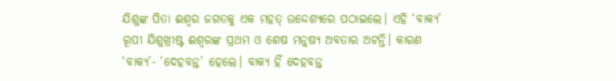ଯିଶୁଙ୍କ ପିତା ଈଶ୍ବର ଜଗତକୁ ଏକ ମହତ୍‌ ଉଦ୍ଦେଶ୍ୟରେ ପଠାଇଲେ। ଏହି ‘ବାକ୍ୟ’ ରୂପୀ ଯିଶୁଖ୍ରୀଷ୍ଟ ଈଶ୍ବରଙ୍କ ପ୍ରଥମ ଓ ଶେଷ ମନୁଷ୍ୟ ଅବତାର ଅଟନ୍ତି। କାରଣ ‘ବାକ୍ୟ’- ‘ଦେହବନ୍ତ’ ହେଲେ। ବାକ୍ୟ ହିଁ ଦେହବନ୍ତ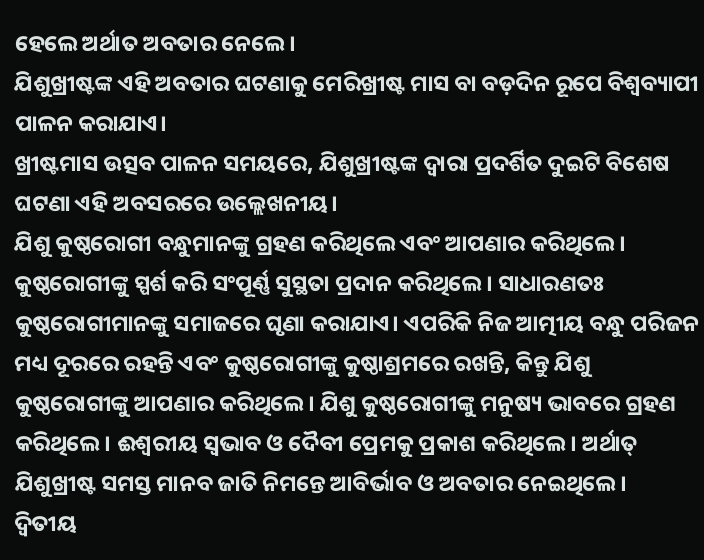ହେଲେ ଅର୍ଥାତ ଅବତାର ନେଲେ।
ଯିଶୁଖ୍ରୀଷ୍ଟଙ୍କ ଏହି ଅବତାର ଘଟଣାକୁ ମେରିଖ୍ରୀଷ୍ଟ ମାସ ବା ବଡ଼ଦିନ ରୂପେ ବିଶ୍ବବ୍ୟାପୀ ପାଳନ କରାଯାଏ।
ଖ୍ରୀଷ୍ଟମାସ ଉତ୍ସବ ପାଳନ ସମୟରେ, ଯିଶୁଖ୍ରୀଷ୍ଟଙ୍କ ଦ୍ବାରା ପ୍ରଦର୍ଶିତ ଦୁଇଟି ବିଶେଷ ଘଟଣା ଏହି ଅବସରରେ ଉଲ୍ଲେଖନୀୟ।
ଯିଶୁ କୁଷ୍ଠରୋଗୀ ବନ୍ଧୁମାନଙ୍କୁ ଗ୍ରହଣ କରିଥିଲେ ଏବଂ ଆପଣାର କରିଥିଲେ। କୁଷ୍ଠରୋଗୀଙ୍କୁ ସ୍ପର୍ଶ କରି ସଂପୂର୍ଣ୍ଣ ସୁସ୍ଥତା ପ୍ରଦାନ କରିଥିଲେ। ସାଧାରଣତଃ କୁଷ୍ଠରୋଗୀମାନଙ୍କୁ ସମାଜରେ ଘୃଣା କରାଯାଏ। ଏପରିକି ନିଜ ଆତ୍ମୀୟ ବନ୍ଧୁ ପରିଜନ ମଧ୍ୟ ଦୂରରେ ରହନ୍ତି ଏବଂ କୁଷ୍ଠରୋଗୀଙ୍କୁ କୁଷ୍ଠାଶ୍ରମରେ ରଖନ୍ତି, କିନ୍ତୁ ଯିଶୁ କୁଷ୍ଠରୋଗୀଙ୍କୁ ଆପଣାର କରିଥିଲେ। ଯିଶୁ କୁଷ୍ଠରୋଗୀଙ୍କୁ ମନୁଷ୍ୟ ଭାବରେ ଗ୍ରହଣ କରିଥିଲେ। ଈଶ୍ବରୀୟ ସ୍ବଭାବ ଓ ଦୈବୀ ପ୍ରେମକୁ ପ୍ରକାଶ କରିଥିଲେ। ଅର୍ଥାତ୍‌ ଯିଶୁଖ୍ରୀଷ୍ଟ ସମସ୍ତ ମାନବ ଜାତି ନିମନ୍ତେ ଆବିର୍ଭାବ ଓ ଅବତାର ନେଇଥିଲେ।
ଦ୍ବିତୀୟ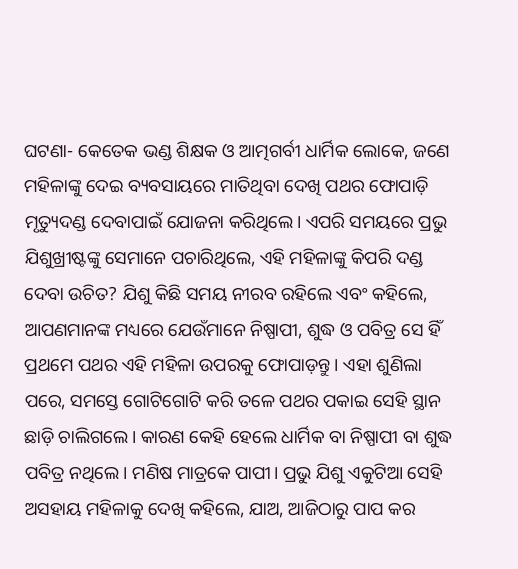ଘଟଣା- କେତେକ ଭଣ୍ଡ ଶିକ୍ଷକ ଓ ଆତ୍ମଗର୍ବୀ ଧାର୍ମିକ ଲୋକେ, ଜଣେ ମହିଳାଙ୍କୁ ଦେଇ ବ୍ୟବସାୟରେ ମାତିଥିବା ଦେଖି ପଥର ଫୋପାଡ଼ି ମୃତ୍ୟୁଦଣ୍ଡ ଦେବାପାଇଁ ଯୋଜନା କରିଥିଲେ। ଏପରି ସମୟରେ ପ୍ରଭୁ ଯିଶୁଖ୍ରୀଷ୍ଟଙ୍କୁ ସେମାନେ ପଚାରିଥିଲେ, ଏହି ମହିଳାଙ୍କୁ କିପରି ଦଣ୍ଡ ଦେବା ଉଚିତ? ଯିଶୁ କିଛି ସମୟ ନୀରବ ରହିଲେ ଏବଂ କହିଲେ, ଆପଣମାନଙ୍କ ମଧ୍ୟରେ ଯେଉଁମାନେ ନିଷ୍ପାପୀ, ଶୁଦ୍ଧ ଓ ପବିତ୍ର ସେ ହିଁ ପ୍ରଥମେ ପଥର ଏହି ମହିଳା ଉପରକୁ ଫୋପାଡ଼ନ୍ତୁ। ଏହା ଶୁଣିଲା ପରେ, ସମସ୍ତେ ଗୋଟିଗୋଟି କରି ତଳେ ପଥର ପକାଇ ସେହି ସ୍ଥାନ ଛାଡ଼ି ଚାଲିଗଲେ। କାରଣ କେହି ହେଲେ ଧାର୍ମିକ ବା ନିଷ୍ପାପୀ ବା ଶୁଦ୍ଧ ପବିତ୍ର ନଥିଲେ। ମଣିଷ ମାତ୍ରକେ ପାପୀ। ପ୍ରଭୁ ଯିଶୁ ଏକୁଟିଆ ସେହି ଅସହାୟ ମହିଳାକୁ ଦେଖି କହିଲେ, ଯାଅ, ଆଜିଠାରୁ ପାପ କର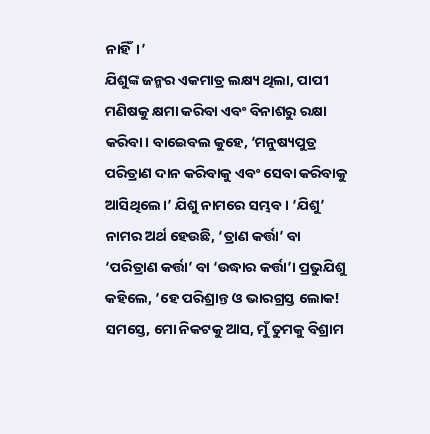ନାହିଁ।’
ଯିଶୁଙ୍କ ଜନ୍ମର ଏକମାତ୍ର ଲକ୍ଷ୍ୟ ଥିଲା, ପାପୀ ମଣିଷକୁ କ୍ଷମା କରିବା ଏବଂ ବିନାଶରୁ ରକ୍ଷା କରିବା। ବାଇ‌େ‌ବଲ କୁହେ, ‘ମନୁଷ୍ୟପୁତ୍ର ପରିତ୍ରାଣ ଦାନ କରିବାକୁ ଏବଂ ସେବା କରିବାକୁ ଆସିଥିଲେ।’ ଯିଶୁ ନାମରେ ସମ୍ଭବ। ‘ଯିଶୁ’ ନାମର ଅର୍ଥ ହେଉଛି, ‘ତ୍ରାଣ କର୍ତ୍ତା’ ବା ‘ପରିତ୍ରାଣ କର୍ତ୍ତା’ ବା ‘ଉଦ୍ଧାର କର୍ତ୍ତା’। ପ୍ରଭୁଯିଶୁ କହିଲେ, ‘ହେ ପରିଶ୍ରାନ୍ତ ଓ ଭାରଗ୍ରସ୍ତ ଲୋକ! ସମସ୍ତେ, ମୋ ନିକଟକୁ ଆସ, ମୁଁ ତୁମକୁ ବିଶ୍ରାମ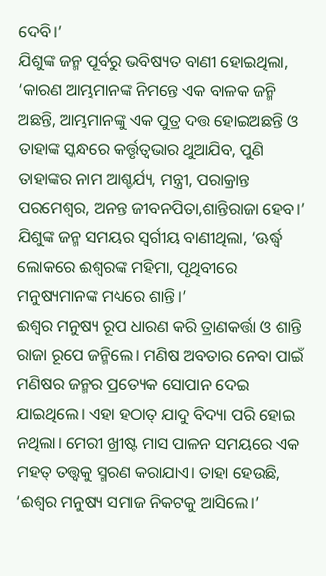ଦେବି।’
ଯିଶୁଙ୍କ ଜନ୍ମ ପୂର୍ବରୁ ଭବିଷ୍ୟତ ବାଣୀ ହୋଇଥିଲା, ‘କାରଣ ଆମ୍ଭମାନଙ୍କ ନିମନ୍ତେ ଏକ ବାଳକ ଜନ୍ମି ଅଛନ୍ତି, ଆମ୍ଭମାନଙ୍କୁ ଏକ ପୁତ୍ର ଦତ୍ତ ହୋଇଅଛନ୍ତି ଓ ତାହାଙ୍କ ସ୍କନ୍ଧରେ କର୍ତ୍ତୃତ୍ବଭାର ଥୁଆଯିବ, ପୁଣି ତାହାଙ୍କର ନାମ ଆଶ୍ଚର୍ଯ୍ୟ, ମନ୍ତ୍ରୀ, ପରାକ୍ରାନ୍ତ ପରମେଶ୍ବର, ଅନନ୍ତ ଜୀବନପିତା,ଶାନ୍ତିରାଜା ହେବ।’
ଯିଶୁଙ୍କ ଜନ୍ମ ସମୟର ସ୍ବର୍ଗୀୟ ବାଣୀଥିଲା, ‘ଊର୍ଦ୍ଧ୍ବ ଲୋକରେ ଈଶ୍ବରଙ୍କ ମହିମା, ପୃଥିବୀରେ ମନୁଷ୍ୟମାନଙ୍କ ମଧ୍ୟରେ ଶାନ୍ତି।’
ଈଶ୍ବର ମନୁଷ୍ୟ ରୂପ ଧାରଣ କରି ତ୍ରାଣକର୍ତ୍ତା ଓ ଶାନ୍ତି ରାଜା ରୂପେ ଜନ୍ମିଲେ। ମଣିଷ ଅବତାର ନେବା ପାଇଁ ମଣିଷର ଜନ୍ମର ପ୍ରତ୍ୟେକ ସୋପାନ ଦେଇ ଯାଇଥିଲେ। ଏହା ହଠାତ୍‌ ଯାଦୁ ବିଦ୍ୟା ପରି ହୋଇ ନଥିଲା। ମେରୀ ଖ୍ରୀଷ୍ଟ ମାସ ପାଳନ ସମୟରେ ଏକ ମହତ୍‌ ତତ୍ତ୍ବକୁ ସ୍ମରଣ କରାଯାଏ। ତାହା ହେଉଛି, ‘ଈଶ୍ବର ମନୁଷ୍ୟ ସମାଜ ନିକଟକୁ ଆସିଲେ।’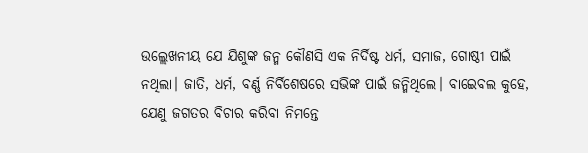ଉଲ୍ଲେଖନୀୟ ଯେ ଯିଶୁଙ୍କ ଜନ୍ମ କୌଣସି ଏକ ନିର୍ଦିଷ୍ଟ ଧର୍ମ, ସମାଜ, ଗୋଷ୍ଠୀ ପାଇଁ ନଥିଲା। ଜାତି, ଧର୍ମ, ବର୍ଣ୍ଣ ନିର୍ବିଶେଷରେ ସଭିଙ୍କ ପାଇଁ ଜନ୍ମିଥିଲେ। ବାଇ‌େ‌ବଲ କୁହେ, ଯେଣୁ ଜଗତର ବିଚାର କରିବା ନିମନ୍ତେ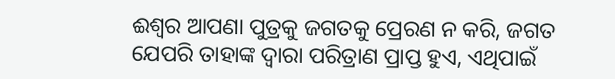ଈଶ୍ବର ଆପଣା ପୁତ୍ରକୁ ଜଗତକୁ ପ୍ରେରଣ ନ କରି, ଜଗତ ଯେପରି ତାହାଙ୍କ ଦ୍ବାରା ପରିତ୍ରାଣ ପ୍ରାପ୍ତ ହୁଏ, ଏଥିପାଇଁ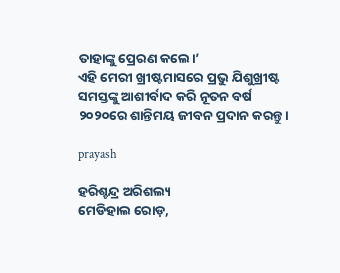ତାହାଙ୍କୁ ପ୍ରେରଣ କଲେ।’
ଏହି ମେରୀ ଖ୍ରୀଷ୍ଟମାସରେ ପ୍ରଭୁ ଯିଶୁଖ୍ରୀଷ୍ଟ ସମସ୍ତଙ୍କୁ ଆଶୀର୍ବାଦ କରି ନୂତନ ବର୍ଷ ୨୦୨୦ରେ ଶାନ୍ତିମୟ ଜୀବନ ପ୍ରଦାନ କରନ୍ତୁ।

prayash

ହରିଶ୍ଚନ୍ଦ୍ର ଅରିଶଲ୍ୟ
ମେଡିହାଲ ରୋଡ଼,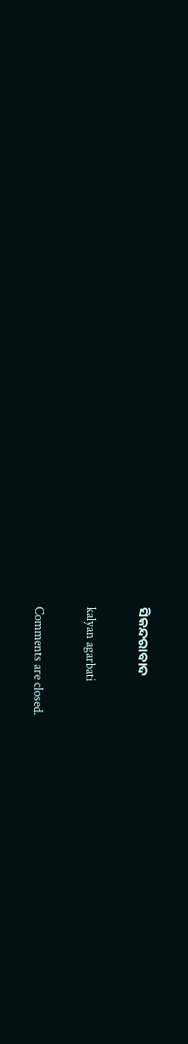ସିକନ୍ଦରାବାଦ

kalyan agarbati

Comments are closed.